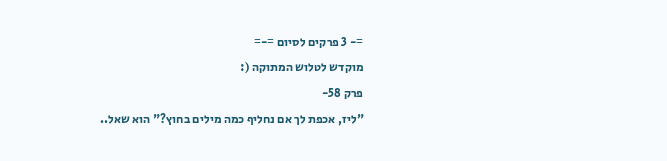=- 3 פרקים לסיום =-=
מוקדש לטלוש המתוקה (:
פרק 58-
"ליז, אכפת לך אם נחליף כמה מילים בחוץ?" הוא שאל..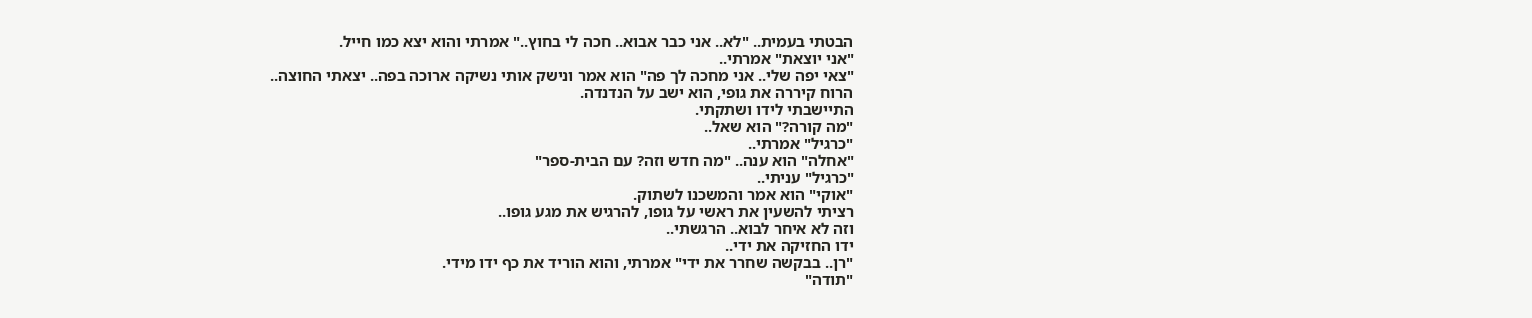הבטתי בעמית.. "לא.. אני כבר אבוא.. חכה לי בחוץ.." אמרתי והוא יצא כמו חייל.
"אני יוצאת" אמרתי..
"צאי יפה שלי.. אני מחכה לך פה" הוא אמר ונישק אותי נשיקה ארוכה בפה.. יצאתי החוצה..
הרוח קיררה את גופי, הוא ישב על הנדנדה.
התיישבתי לידו ושתקתי.
"מה קורה?" הוא שאל..
"כרגיל" אמרתי..
"אחלה" הוא ענה.. "מה חדש וזה? עם הבית-ספר"
"כרגיל" עניתי..
"אוקי" הוא אמר והמשכנו לשתוק.
רציתי להשעין את ראשי על גופו, להרגיש את מגע גופו..
וזה לא איחר לבוא.. הרגשתי..
ידו החזיקה את ידי..
"רן.. בבקשה שחרר את ידי" אמרתי, והוא הוריד את כף ידו מידי.
"תודה"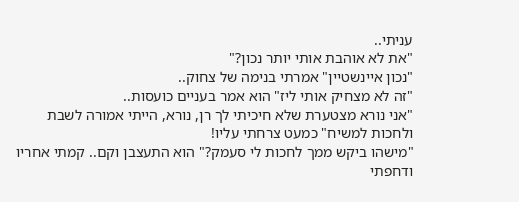עניתי..
"את לא אוהבת אותי יותר נכון?"
"נכון איינשטיין" אמרתי בנימה של צחוק..
"זה לא מצחיק אותי ליז" הוא אמר בעניים כועסות..
"אני נורא מצטערת שלא חיכיתי לך רן, נורא, הייתי אמורה לשבת ולחכות למשיח" כמעט צרחתי עליו!
"מישהו ביקש ממך לחכות לי סעמק?" הוא התעצבן וקם.. קמתי אחריו ודחפתי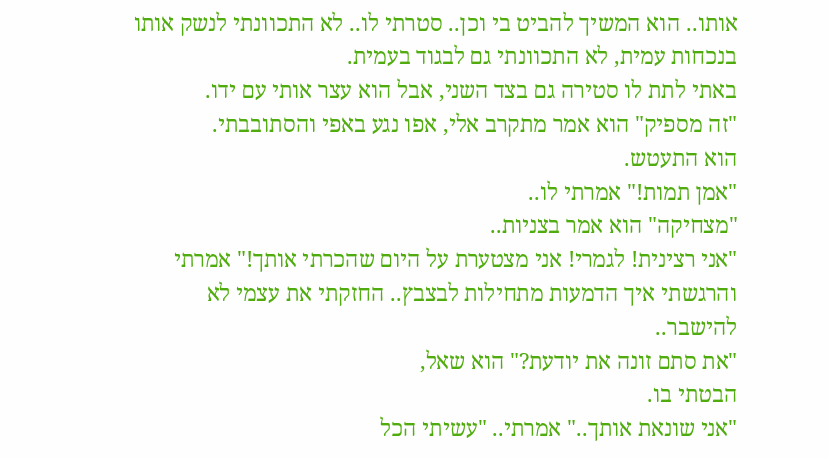אותו.. הוא המשיך להביט בי וכן.. סטרתי לו.. לא התכוונתי לנשק אותו בנכחות עמית, לא התכוונתי גם לבגוד בעמית.
באתי לתת לו סטירה גם בצד השני, אבל הוא עצר אותי עם ידו.
"זה מספיק" הוא אמר מתקרב אלי, אפו נגע באפי והסתובבתי.
הוא התעטש.
"אמן תמות!" אמרתי לו..
"מצחיקה" הוא אמר בצניות..
"אני רצינית! לגמרי! אני מצטערת על היום שהכרתי אותך!" אמרתי והרגשתי איך הדמעות מתחילות לבצבץ.. החזקתי את עצמי לא להישבר..
"את סתם זונה את יודעת?" הוא שאל,
הבטתי בו.
"אני שונאת אותך.." אמרתי.. "עשיתי הכל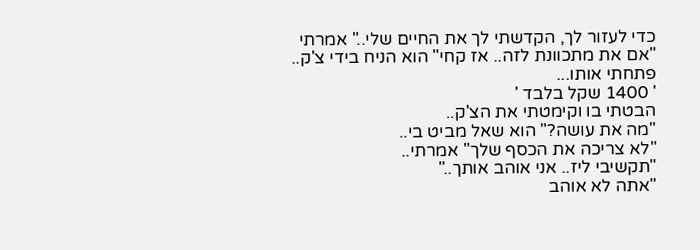כדי לעזור לך, הקדשתי לך את החיים שלי.." אמרתי
"אם את מתכוונת לזה.. אז קחי" הוא הניח בידי צ'ק..
פתחתי אותו...
' 1400 שקל בלבד '
הבטתי בו וקימטתי את הצ'ק..
"מה את עושה?" הוא שאל מביט בי..
"לא צריכה את הכסף שלך" אמרתי..
"תקשיבי ליז.. אני אוהב אותך.."
"אתה לא אוהב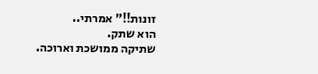זונות!!" אמרתי..
הוא שתק.
שתיקה ממושכת וארוכה.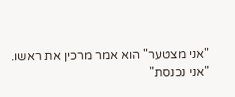"אני מצטער" הוא אמר מרכין את ראשו.
"אני נכנסת"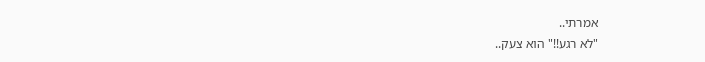אמרתי..
"לא רגע!!" הוא צעק..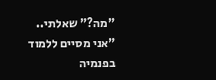"מה?" שאלתי..
"אני מסיים ללמוד בפנמיה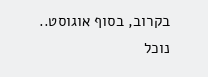בקרוב, בסוף אוגוסט.. נוכל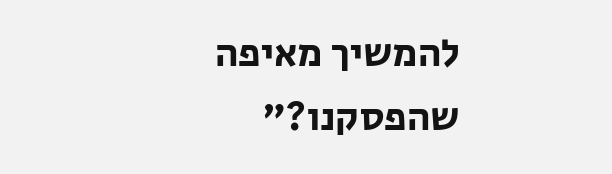להמשיך מאיפה שהפסקנו?"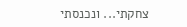צחקתי... ונכנסתי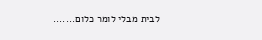לבית מבלי לומר כלום.......